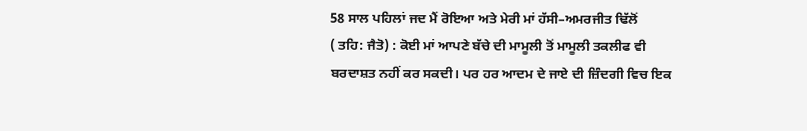58 ਸਾਲ ਪਹਿਲਾਂ ਜਦ ਮੈਂ ਰੋਇਆ ਅਤੇ ਮੇਰੀ ਮਾਂ ਹੱਸੀ–ਅਮਰਜੀਤ ਢਿੱਲੋਂ
( ਤਹਿ: ਜੈਤੋ) : ਕੋਈ ਮਾਂ ਆਪਣੇ ਬੱਚੇ ਦੀ ਮਾਮੂਲੀ ਤੋਂ ਮਾਮੂਲੀ ਤਕਲੀਫ ਵੀ ਬਰਦਾਸ਼ਤ ਨਹੀਂ ਕਰ ਸਕਦੀ। ਪਰ ਹਰ ਆਦਮ ਦੇ ਜਾਏ ਦੀ ਜ਼ਿੰਦਗੀ ਵਿਚ ਇਕ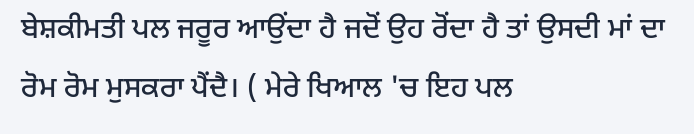ਬੇਸ਼ਕੀਮਤੀ ਪਲ ਜਰੂਰ ਆਉਂਦਾ ਹੈ ਜਦੋਂ ਉਹ ਰੋਂਦਾ ਹੈ ਤਾਂ ਉਸਦੀ ਮਾਂ ਦਾ ਰੋਮ ਰੋਮ ਮੁਸਕਰਾ ਪੈਂਦੈ। ( ਮੇਰੇ ਖਿਆਲ 'ਚ ਇਹ ਪਲ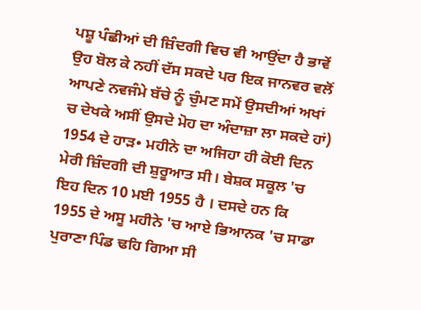ਪਸ਼ੂ ਪੰਛੀਆਂ ਦੀ ਜ਼ਿੰਦਗੀ ਵਿਚ ਵੀ ਆਉਂਦਾ ਹੈ ਭਾਵੇਂ ਉਹ ਬੋਲ ਕੇ ਨਹੀਂ ਦੱਸ ਸਕਦੇ ਪਰ ਇਕ ਜਾਨਵਰ ਵਲੋਂ ਆਪਣੇ ਨਵਜੰਮੇ ਬੱਚੇ ਨੂੰ ਚੁੰਮਣ ਸਮੇਂ ਉਸਦੀਆਂ ਅਖਾਂ ਚ ਦੇਖਕੇ ਅਸੀਂ ਉਸਦੇ ਮੋਹ ਦਾ ਅੰਦਾਜ਼ਾ ਲਾ ਸਕਦੇ ਹਾਂ) 1954 ਦੇ ਹਾੜ• ਮਹੀਨੇ ਦਾ ਅਜਿਹਾ ਹੀ ਕੋਈ ਦਿਨ ਮੇਰੀ ਜ਼ਿੰਦਗੀ ਦੀ ਸ਼ੁਰੂਆਤ ਸੀ। ਬੇਸ਼ਕ ਸਕੂਲ 'ਚ ਇਹ ਦਿਨ 10 ਮਈ 1955 ਹੈ । ਦਸਦੇ ਹਨ ਕਿ 1955 ਦੇ ਅਸੂ ਮਹੀਨੇ 'ਚ ਆਏ ਭਿਆਨਕ 'ਚ ਸਾਡਾ ਪੁਰਾਣਾ ਪਿੰਡ ਢਹਿ ਗਿਆ ਸੀ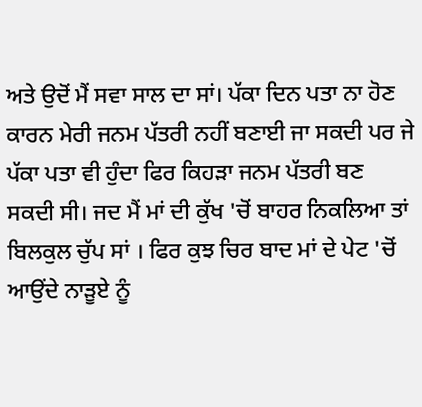ਅਤੇ ਉਦੋਂ ਮੈਂ ਸਵਾ ਸਾਲ ਦਾ ਸਾਂ। ਪੱਕਾ ਦਿਨ ਪਤਾ ਨਾ ਹੋਣ ਕਾਰਨ ਮੇਰੀ ਜਨਮ ਪੱਤਰੀ ਨਹੀਂ ਬਣਾਈ ਜਾ ਸਕਦੀ ਪਰ ਜੇ ਪੱਕਾ ਪਤਾ ਵੀ ਹੁੰਦਾ ਫਿਰ ਕਿਹੜਾ ਜਨਮ ਪੱਤਰੀ ਬਣ ਸਕਦੀ ਸੀ। ਜਦ ਮੈਂ ਮਾਂ ਦੀ ਕੁੱਖ 'ਚੋਂ ਬਾਹਰ ਨਿਕਲਿਆ ਤਾਂ ਬਿਲਕੁਲ ਚੁੱਪ ਸਾਂ । ਫਿਰ ਕੁਝ ਚਿਰ ਬਾਦ ਮਾਂ ਦੇ ਪੇਟ 'ਚੋਂ ਆਉਂਦੇ ਨਾੜੂਏ ਨੂੰ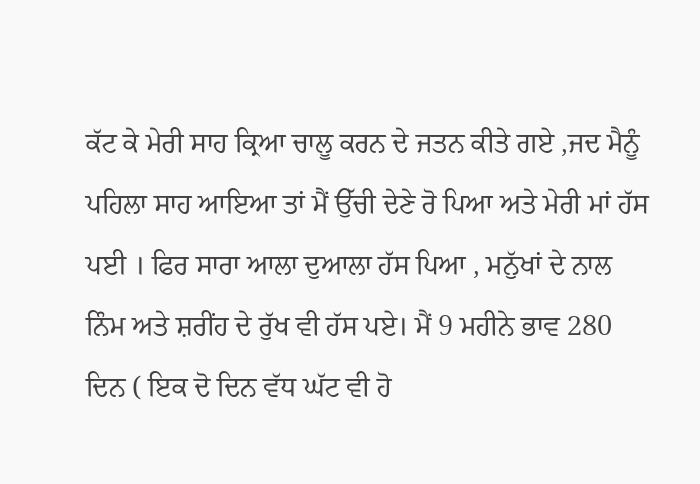ਕੱਟ ਕੇ ਮੇਰੀ ਸਾਹ ਕ੍ਰਿਆ ਚਾਲੂ ਕਰਨ ਦੇ ਜਤਨ ਕੀਤੇ ਗਏ ,ਜਦ ਮੈਨੂੰ ਪਹਿਲਾ ਸਾਹ ਆਇਆ ਤਾਂ ਮੈਂ ਉੱਚੀ ਦੇਣੇ ਰੋ ਪਿਆ ਅਤੇ ਮੇਰੀ ਮਾਂ ਹੱਸ ਪਈ । ਫਿਰ ਸਾਰਾ ਆਲਾ ਦੁਆਲਾ ਹੱਸ ਪਿਆ , ਮਨੁੱਖਾਂ ਦੇ ਨਾਲ ਨਿੰਮ ਅਤੇ ਸ਼ਰੀਂਹ ਦੇ ਰੁੱਖ ਵੀ ਹੱਸ ਪਏ। ਮੈਂ 9 ਮਹੀਨੇ ਭਾਵ 280 ਦਿਨ ( ਇਕ ਦੋ ਦਿਨ ਵੱਧ ਘੱਟ ਵੀ ਹੋ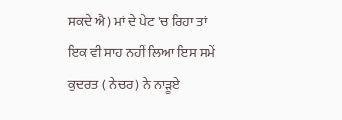ਸਕਦੇ ਐ) ਮਾਂ ਦੇ ਪੇਟ 'ਚ ਰਿਹਾ ਤਾਂ ਇਕ ਵੀ ਸਾਹ ਨਹੀਂ ਲਿਆ ਇਸ ਸਮੇਂ ਕੁਦਰਤ ( ਨੇਚਰ) ਨੇ ਨਾੜੂਏ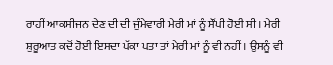ਰਾਹੀਂ ਆਕਸੀਜਨ ਦੇਣ ਦੀ ਦੀ ਜੁੰਮੇਵਾਰੀ ਮੇਰੀ ਮਾਂ ਨੂੰ ਸੌਂਪੀ ਹੋਈ ਸੀ। ਮੇਰੀ ਸ਼ੁਰੂਆਤ ਕਦੋਂ ਹੋਈ ਇਸਦਾ ਪੱਕਾ ਪਤਾ ਤਾਂ ਮੇਰੀ ਮਾਂ ਨੂੰ ਵੀ ਨਹੀਂ । ਉਸਨੂੰ ਵੀ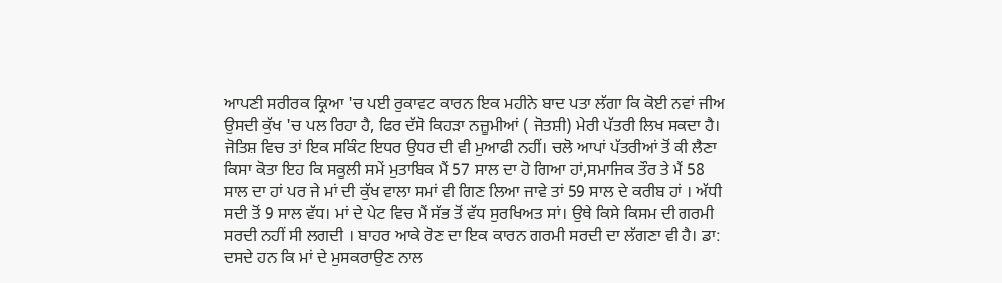ਆਪਣੀ ਸਰੀਰਕ ਕ੍ਰਿਆ 'ਚ ਪਈ ਰੁਕਾਵਟ ਕਾਰਨ ਇਕ ਮਹੀਨੇ ਬਾਦ ਪਤਾ ਲੱਗਾ ਕਿ ਕੋਈ ਨਵਾਂ ਜੀਅ ਉਸਦੀ ਕੁੱਖ 'ਚ ਪਲ ਰਿਹਾ ਹੈ, ਫਿਰ ਦੱਸੋ ਕਿਹੜਾ ਨਜ਼ੂਮੀਆਂ ( ਜੋਤਸ਼ੀ) ਮੇਰੀ ਪੱਤਰੀ ਲਿਖ ਸਕਦਾ ਹੈ। ਜੋਤਿਸ਼ ਵਿਚ ਤਾਂ ਇਕ ਸਕਿੰਟ ਇਧਰ ਉਧਰ ਦੀ ਵੀ ਮੁਆਫੀ ਨਹੀਂ। ਚਲੋ ਆਪਾਂ ਪੱਤਰੀਆਂ ਤੋਂ ਕੀ ਲੈਣਾ ਕਿਸਾ ਕੋਤਾ ਇਹ ਕਿ ਸਕੂਲੀ ਸਮੇਂ ਮੁਤਾਬਿਕ ਮੈਂ 57 ਸਾਲ ਦਾ ਹੋ ਗਿਆ ਹਾਂ,ਸਮਾਜਿਕ ਤੌਰ ਤੇ ਮੈਂ 58 ਸਾਲ ਦਾ ਹਾਂ ਪਰ ਜੇ ਮਾਂ ਦੀ ਕੁੱਖ ਵਾਲਾ ਸਮਾਂ ਵੀ ਗਿਣ ਲਿਆ ਜਾਵੇ ਤਾਂ 59 ਸਾਲ ਦੇ ਕਰੀਬ ਹਾਂ । ਅੱਧੀ ਸਦੀ ਤੋਂ 9 ਸਾਲ ਵੱਧ। ਮਾਂ ਦੇ ਪੇਟ ਵਿਚ ਮੈਂ ਸੱਭ ਤੋਂ ਵੱਧ ਸੁਰਖਿਅਤ ਸਾਂ। ਉਥੇ ਕਿਸੇ ਕਿਸਮ ਦੀ ਗਰਮੀ ਸਰਦੀ ਨਹੀਂ ਸੀ ਲਗਦੀ । ਬਾਹਰ ਆਕੇ ਰੋਣ ਦਾ ਇਕ ਕਾਰਨ ਗਰਮੀ ਸਰਦੀ ਦਾ ਲੱਗਣਾ ਵੀ ਹੈ। ਡਾ: ਦਸਦੇ ਹਨ ਕਿ ਮਾਂ ਦੇ ਮੁਸਕਰਾਉਣ ਨਾਲ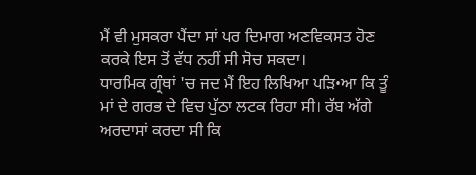ਮੈਂ ਵੀ ਮੁਸਕਰਾ ਪੈਂਦਾ ਸਾਂ ਪਰ ਦਿਮਾਗ ਅਣਵਿਕਸਤ ਹੋਣ ਕਰਕੇ ਇਸ ਤੋਂ ਵੱਧ ਨਹੀਂ ਸੀ ਸੋਚ ਸਕਦਾ।
ਧਾਰਮਿਕ ਗ੍ਰੰਥਾਂ 'ਚ ਜਦ ਮੈਂ ਇਹ ਲਿਖਿਆ ਪੜਿ•ਆ ਕਿ ਤੂੰ ਮਾਂ ਦੇ ਗਰਭ ਦੇ ਵਿਚ ਪੁੱਠਾ ਲਟਕ ਰਿਹਾ ਸੀ। ਰੱਬ ਅੱਗੇ ਅਰਦਾਸਾਂ ਕਰਦਾ ਸੀ ਕਿ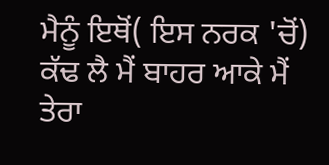ਮੈਨੂੰ ਇਥੋਂ( ਇਸ ਨਰਕ 'ਚੋਂ) ਕੱਢ ਲੈ ਮੈਂ ਬਾਹਰ ਆਕੇ ਮੈਂ ਤੇਰਾ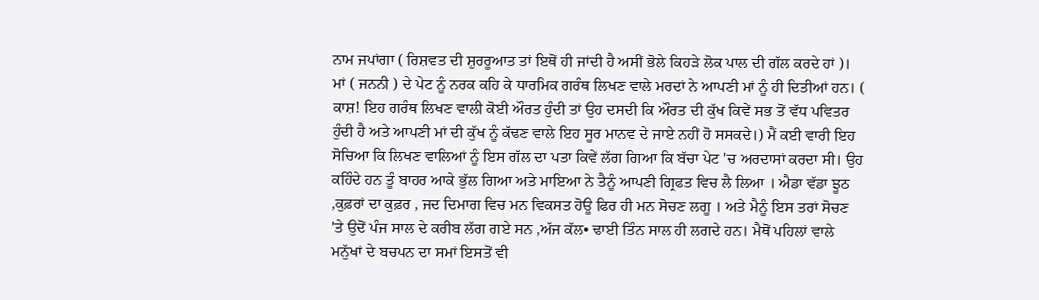ਨਾਮ ਜਪਾਂਗਾ ( ਰਿਸ਼ਵਤ ਦੀ ਸ਼ੁਰਰੂਆਤ ਤਾਂ ਇਥੋਂ ਹੀ ਜਾਂਦੀ ਹੈ ਅਸੀਂ ਭੋਲੇ ਕਿਹੜੇ ਲੋਕ ਪਾਲ ਦੀ ਗੱਲ ਕਰਦੇ ਹਾਂ )। ਮਾਂ ( ਜਨਨੀ ) ਦੇ ਪੇਟ ਨੂੰ ਨਰਕ ਕਹਿ ਕੇ ਧਾਰਮਿਕ ਗਰੰਥ ਲਿਖਣ ਵਾਲੇ ਮਰਦਾਂ ਨੇ ਆਪਣੀ ਮਾਂ ਨੂੰ ਹੀ ਦਿਤੀਆਂ ਹਨ। ( ਕਾਸ਼! ਇਹ ਗਰੰਥ ਲਿਖਣ ਵਾਲੀ ਕੋਈ ਔਰਤ ਹੁੰਦੀ ਤਾਂ ਉਹ ਦਸਦੀ ਕਿ ਔਰਤ ਦੀ ਕੁੱਖ ਕਿਵੇਂ ਸਭ ਤੋਂ ਵੱਧ ਪਵਿਤਰ ਹੁੰਦੀ ਹੈ ਅਤੇ ਆਪਣੀ ਮਾਂ ਦੀ ਕੁੱਖ ਨੂੰ ਕੱਢਣ ਵਾਲੇ ਇਹ ਸੂਰ ਮਾਨਵ ਦੇ ਜਾਏ ਨਹੀਂ ਹੋ ਸਸਕਦੇ।) ਮੈਂ ਕਈ ਵਾਰੀ ਇਹ ਸੋਚਿਆ ਕਿ ਲਿਖਣ ਵਾਲਿਆਂ ਨੂੰ ਇਸ ਗੱਲ ਦਾ ਪਤਾ ਕਿਵੇਂ ਲੱਗ ਗਿਆ ਕਿ ਬੱਚਾ ਪੇਟ 'ਚ ਅਰਦਾਸਾਂ ਕਰਦਾ ਸੀ। ਉਹ ਕਹਿੰਦੇ ਹਨ ਤੂੰ ਬਾਹਰ ਆਕੇ ਭੁੱਲ ਗਿਆ ਅਤੇ ਮਾਇਆ ਨੇ ਤੈਨੂੰ ਆਪਣੀ ਗ੍ਰਿਫਤ ਵਿਚ ਲੈ ਲਿਆ । ਐਡਾ ਵੱਡਾ ਝੂਠ ,ਕੁਫ਼ਰਾਂ ਦਾ ਕੁਫ਼ਰ , ਜਦ ਦਿਮਾਗ ਵਿਚ ਮਨ ਵਿਕਸਤ ਹੋਊ ਫਿਰ ਹੀ ਮਨ ਸੋਚਣ ਲਗੂ । ਅਤੇ ਮੈਨੂੰ ਇਸ ਤਰਾਂ ਸੋਚਣ 'ਤੇ ਉਦੋਂ ਪੰਜ ਸਾਲ ਦੇ ਕਰੀਬ ਲੱਗ ਗਏ ਸਨ ,ਅੱਜ ਕੱਲ• ਢਾਈ ਤਿੰਨ ਸਾਲ ਹੀ ਲਗਦੇ ਹਨ। ਮੈਥੋਂ ਪਹਿਲਾਂ ਵਾਲੇ ਮਨੁੱਖਾਂ ਦੇ ਬਚਪਨ ਦਾ ਸਮਾਂ ਇਸਤੋਂ ਵੀ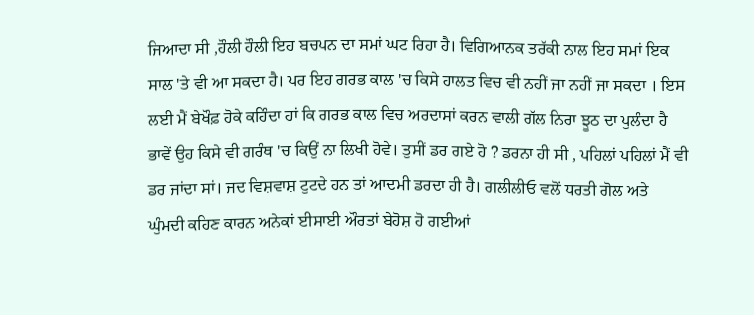ਜਿਆਦਾ ਸੀ ,ਹੌਲੀ ਹੌਲੀ ਇਹ ਬਚਪਨ ਦਾ ਸਮਾਂ ਘਟ ਰਿਹਾ ਹੈ। ਵਿਗਿਆਨਕ ਤਰੱਕੀ ਨਾਲ ਇਹ ਸਮਾਂ ਇਕ ਸਾਲ 'ਤੇ ਵੀ ਆ ਸਕਦਾ ਹੈ। ਪਰ ਇਹ ਗਰਭ ਕਾਲ 'ਚ ਕਿਸੇ ਹਾਲਤ ਵਿਚ ਵੀ ਨਹੀਂ ਜਾ ਨਹੀਂ ਜਾ ਸਕਦਾ । ਇਸ ਲਈ ਮੈਂ ਬੇਖੌਫ਼ ਹੋਕੇ ਕਹਿੰਦਾ ਹਾਂ ਕਿ ਗਰਭ ਕਾਲ ਵਿਚ ਅਰਦਾਸਾਂ ਕਰਨ ਵਾਲੀ ਗੱਲ ਨਿਰਾ ਝੂਠ ਦਾ ਪੁਲੰਦਾ ਹੈ ਭਾਵੇਂ ਉਹ ਕਿਸੇ ਵੀ ਗਰੰਥ 'ਚ ਕਿਉਂ ਨਾ ਲਿਖੀ ਹੋਵੇ। ਤੁਸੀਂ ਡਰ ਗਏ ਹੋ ? ਡਰਨਾ ਹੀ ਸੀ , ਪਹਿਲਾਂ ਪਹਿਲਾਂ ਮੈਂ ਵੀ ਡਰ ਜਾਂਦਾ ਸਾਂ। ਜਦ ਵਿਸ਼ਵਾਸ਼ ਟੁਟਦੇ ਹਨ ਤਾਂ ਆਦਮੀ ਡਰਦਾ ਹੀ ਹੈ। ਗਲੀਲੀਓ ਵਲੋਂ ਧਰਤੀ ਗੋਲ ਅਤੇ ਘੁੰਮਦੀ ਕਹਿਣ ਕਾਰਨ ਅਨੇਕਾਂ ਈਸਾਈ ਔਰਤਾਂ ਬੇਹੋਸ਼ ਹੋ ਗਈਆਂ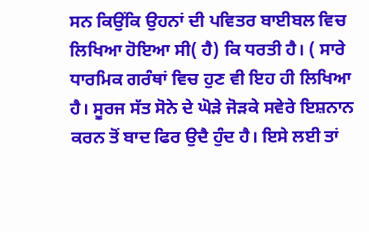ਸਨ ਕਿਉਂਕਿ ਉਹਨਾਂ ਦੀ ਪਵਿਤਰ ਬਾਈਬਲ ਵਿਚ ਲਿਖਿਆ ਹੋਇਆ ਸੀ( ਹੈ) ਕਿ ਧਰਤੀ ਹੈ। ( ਸਾਰੇ ਧਾਰਮਿਕ ਗਰੰਥਾਂ ਵਿਚ ਹੁਣ ਵੀ ਇਹ ਹੀ ਲਿਖਿਆ ਹੈ। ਸੂਰਜ ਸੱਤ ਸੋਨੇ ਦੇ ਘੋੜੇ ਜੋੜਕੇ ਸਵੇਰੇ ਇਸ਼ਨਾਨ ਕਰਨ ਤੋਂ ਬਾਦ ਫਿਰ ਉਦੈ ਹੁੰਦ ਹੈ। ਇਸੇ ਲਈ ਤਾਂ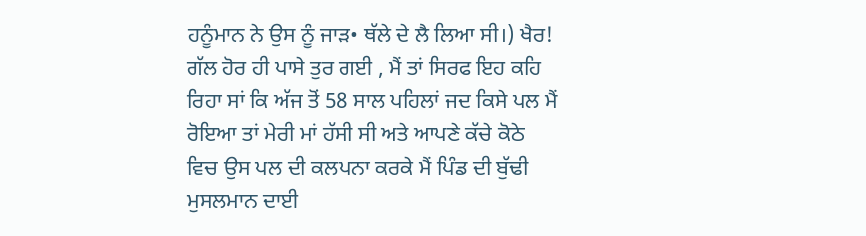ਹਨੂੰਮਾਨ ਨੇ ਉਸ ਨੂੰ ਜਾੜ• ਥੱਲੇ ਦੇ ਲੈ ਲਿਆ ਸੀ।) ਖੈਰ! ਗੱਲ ਹੋਰ ਹੀ ਪਾਸੇ ਤੁਰ ਗਈ , ਮੈਂ ਤਾਂ ਸਿਰਫ ਇਹ ਕਹਿ ਰਿਹਾ ਸਾਂ ਕਿ ਅੱਜ ਤੋਂ 58 ਸਾਲ ਪਹਿਲਾਂ ਜਦ ਕਿਸੇ ਪਲ ਮੈਂ ਰੋਇਆ ਤਾਂ ਮੇਰੀ ਮਾਂ ਹੱਸੀ ਸੀ ਅਤੇ ਆਪਣੇ ਕੱਚੇ ਕੋਠੇ ਵਿਚ ਉਸ ਪਲ ਦੀ ਕਲਪਨਾ ਕਰਕੇ ਮੈਂ ਪਿੰਡ ਦੀ ਬੁੱਢੀ ਮੁਸਲਮਾਨ ਦਾਈ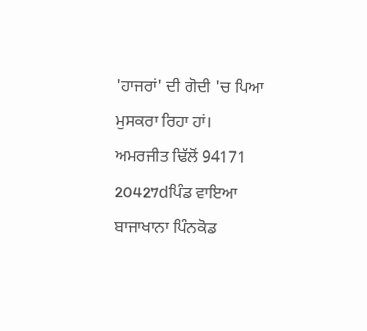'ਹਾਜਰਾਂ' ਦੀ ਗੋਦੀ 'ਚ ਪਿਆ ਮੁਸਕਰਾ ਰਿਹਾ ਹਾਂ।
ਅਮਰਜੀਤ ਢਿੱਲੋਂ 94171 20427dਪਿੰਡ ਵਾਇਆ ਬਾਜਾਖਾਨਾ ਪਿੰਨਕੋਡ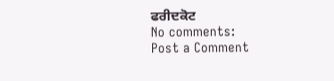ਫਰੀਦਕੋਟ
No comments:
Post a Comment